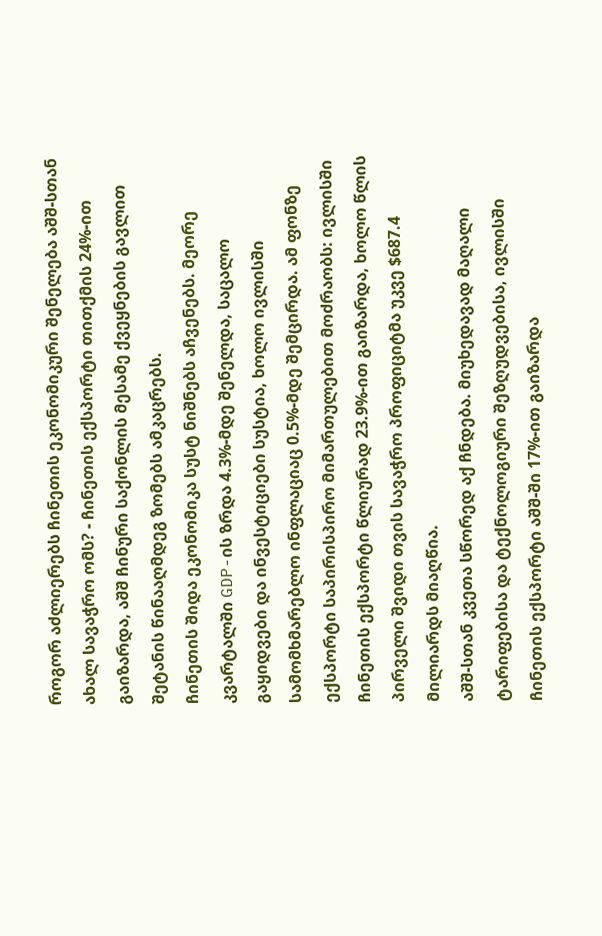როგორ აძლიერებს ჩინეთის ეკონომიკური შენელება აშშ-სთან ახალ სავაჭრო ომს? - ჩინეთის ექსპორტი თითქმის 24%-ით გაიზარდა, აშშ ჩინური საქონლის მესამე ქვეყნების გავლით შეტანის წინააღმდეგ ზომებს ამკაცრებს.
ჩინეთის შიდა ეკონომიკა სუსტ ნიშნებს აჩვენებს. მეორე კვარტალში GDP-ის ზრდა 4.3%-მდე შენელდა, საცალო გაყიდვები და ინვესტიციები სუსტია, ხოლო ივლისში სამომხმარებლო ინფლაციაც 0.5%-მდე შემცირდა. ამ ფონზე ექსპორტი საპირისპირო მიმართულებით მოძრაობს: ივლისში ჩინეთის ექსპორტი წლიურად 23.9%-ით გაიზარდა, ხოლო წლის პირველი შვიდი თვის სავაჭრო პროფიციტმა უკვე $687.4 მილიარდს მიაღწია.
აშშ-სთან კვეთა სწორედ აქ ჩნდება. მიუხედავად მაღალი ტარიფებისა და ტექნოლოგიური შეზღუდვებისა, ივლისში ჩინეთის ექსპორტი აშშ-ში 17%-ით გაიზარდა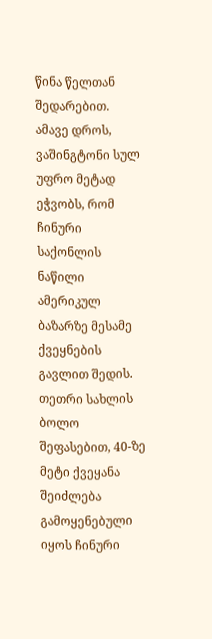წინა წელთან შედარებით. ამავე დროს, ვაშინგტონი სულ უფრო მეტად ეჭვობს, რომ ჩინური საქონლის ნაწილი ამერიკულ ბაზარზე მესამე ქვეყნების გავლით შედის. თეთრი სახლის ბოლო შეფასებით, 40-ზე მეტი ქვეყანა შეიძლება გამოყენებული იყოს ჩინური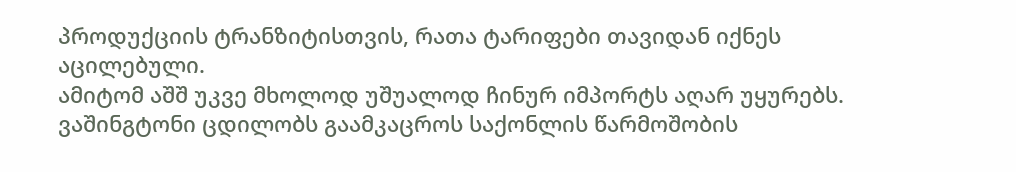პროდუქციის ტრანზიტისთვის, რათა ტარიფები თავიდან იქნეს აცილებული.
ამიტომ აშშ უკვე მხოლოდ უშუალოდ ჩინურ იმპორტს აღარ უყურებს. ვაშინგტონი ცდილობს გაამკაცროს საქონლის წარმოშობის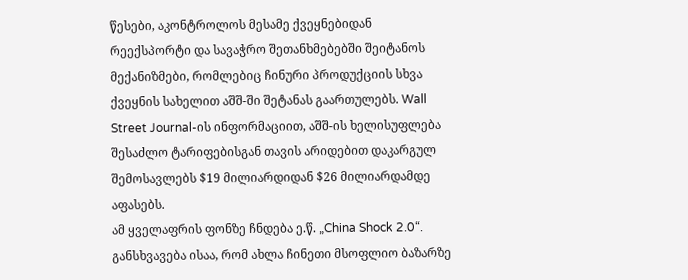წესები, აკონტროლოს მესამე ქვეყნებიდან რეექსპორტი და სავაჭრო შეთანხმებებში შეიტანოს მექანიზმები, რომლებიც ჩინური პროდუქციის სხვა ქვეყნის სახელით აშშ-ში შეტანას გაართულებს. Wall Street Journal-ის ინფორმაციით, აშშ-ის ხელისუფლება შესაძლო ტარიფებისგან თავის არიდებით დაკარგულ შემოსავლებს $19 მილიარდიდან $26 მილიარდამდე აფასებს.
ამ ყველაფრის ფონზე ჩნდება ე.წ. „China Shock 2.0“. განსხვავება ისაა, რომ ახლა ჩინეთი მსოფლიო ბაზარზე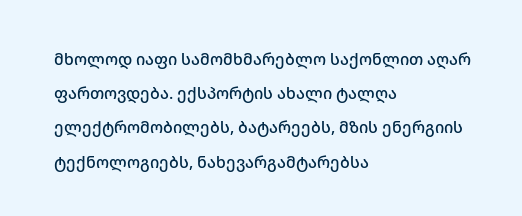მხოლოდ იაფი სამომხმარებლო საქონლით აღარ ფართოვდება. ექსპორტის ახალი ტალღა ელექტრომობილებს, ბატარეებს, მზის ენერგიის ტექნოლოგიებს, ნახევარგამტარებსა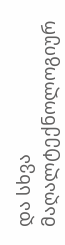და სხვა მაღალტექნოლოგიურ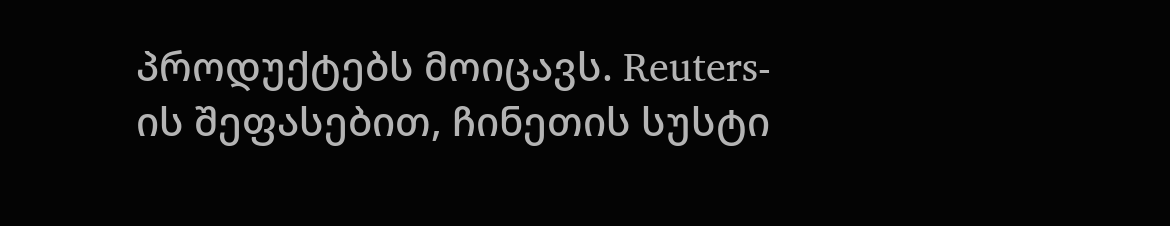პროდუქტებს მოიცავს. Reuters-ის შეფასებით, ჩინეთის სუსტი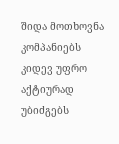შიდა მოთხოვნა კომპანიებს კიდევ უფრო აქტიურად უბიძგებს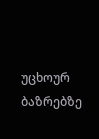უცხოურ ბაზრებზე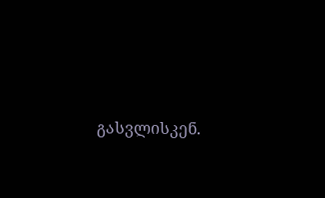გასვლისკენ.